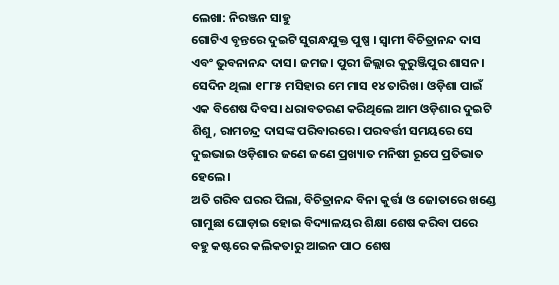ଲେଖା: ନିରଞ୍ଜନ ସାହୁ
ଗୋଟିଏ ବୃନ୍ତରେ ଦୁଇଟି ସୁଗନ୍ଧଯୁକ୍ତ ପୁଷ୍ପ । ସ୍ଵାମୀ ବିଚିତ୍ରାନନ୍ଦ ଦାସ ଏବଂ ଭୁବନାନନ୍ଦ ଦାସ। ଜମଜ। ପୁରୀ ଜିଲ୍ଲାର କୁରୁଞ୍ଜିପୁର ଶାସନ। ସେଦିନ ଥିଲା ୧୮୮୫ ମସିହାର ମେ ମାସ ୧୪ ତାରିଖ। ଓଡ଼ିଶା ପାଇଁ ଏକ ବିଶେଷ ଦିବସ। ଧରାବତରଣ କରିଥିଲେ ଆମ ଓଡ଼ିଶାର ଦୁଇଟି ଶିଶୁ, ରାମଚନ୍ଦ୍ର ଦାସଙ୍କ ପରିବାରରେ। ପରବର୍ତ୍ତୀ ସମୟରେ ସେ ଦୁଇଭାଇ ଓଡ଼ିଶାର ଜଣେ ଜଣେ ପ୍ରଖ୍ୟାତ ମନିଷୀ ରୂପେ ପ୍ରତିଭାତ ହେଲେ।
ଅତି ଗରିବ ଘରର ପିଲା, ବିଚିତ୍ରାନନ୍ଦ ବିନା କୁର୍ତ୍ତା ଓ ଜୋତାରେ ଖଣ୍ଡେ ଗାମୁଛା ଘୋଡ଼ାଇ ହୋଇ ବିଦ୍ୟାଳୟର ଶିକ୍ଷା ଶେଷ କରିବା ପରେ ବହୁ କଷ୍ଟରେ କଲିକତାରୁ ଆଇନ ପାଠ ଶେଷ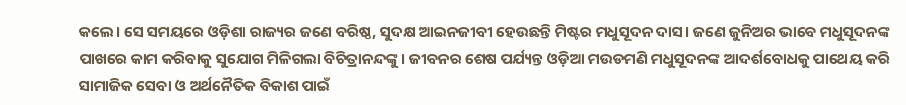କଲେ। ସେ ସମୟରେ ଓଡ଼ିଶା ରାଜ୍ୟର ଜଣେ ବରିଷ୍ଠ, ସୁଦକ୍ଷ ଆଇନଜୀବୀ ହେଉଛନ୍ତି ମିଷ୍ଟର ମଧୁସୂଦନ ଦାସ। ଜଣେ ଜୁନିଅର ଭାବେ ମଧୁସୂଦନଙ୍କ ପାଖରେ କାମ କରିବାକୁ ସୁଯୋଗ ମିଳିଗଲା ବିଚିତ୍ରାନନ୍ଦଙ୍କୁ। ଜୀବନର ଶେଷ ପର୍ଯ୍ୟନ୍ତ ଓଡ଼ିଆ ମଉଡମଣି ମଧୁସୂଦନଙ୍କ ଆଦର୍ଶବୋଧକୁ ପାଥେୟ କରି ସାମାଜିକ ସେବା ଓ ଅର୍ଥନୈତିକ ବିକାଶ ପାଇଁ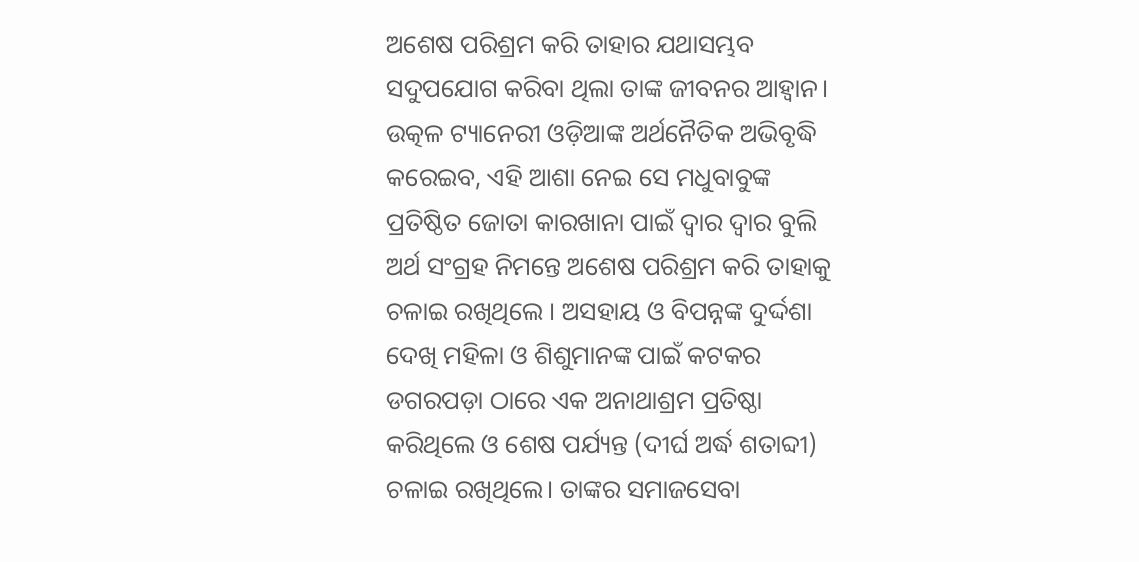ଅଶେଷ ପରିଶ୍ରମ କରି ତାହାର ଯଥାସମ୍ଭବ ସଦୁପଯୋଗ କରିବା ଥିଲା ତାଙ୍କ ଜୀବନର ଆହ୍ବାନ।
ଉତ୍କଳ ଟ୍ୟାନେରୀ ଓଡ଼ିଆଙ୍କ ଅର୍ଥନୈତିକ ଅଭିବୃଦ୍ଧି କରେଇବ, ଏହି ଆଶା ନେଇ ସେ ମଧୁବାବୁଙ୍କ ପ୍ରତିଷ୍ଠିତ ଜୋତା କାରଖାନା ପାଇଁ ଦ୍ଵାର ଦ୍ୱାର ବୁଲି ଅର୍ଥ ସଂଗ୍ରହ ନିମନ୍ତେ ଅଶେଷ ପରିଶ୍ରମ କରି ତାହାକୁ ଚଳାଇ ରଖିଥିଲେ । ଅସହାୟ ଓ ବିପନ୍ନଙ୍କ ଦୁର୍ଦ୍ଦଶା ଦେଖି ମହିଳା ଓ ଶିଶୁମାନଙ୍କ ପାଇଁ କଟକର ଡଗରପଡ଼ା ଠାରେ ଏକ ଅନାଥାଶ୍ରମ ପ୍ରତିଷ୍ଠା କରିଥିଲେ ଓ ଶେଷ ପର୍ଯ୍ୟନ୍ତ (ଦୀର୍ଘ ଅର୍ଦ୍ଧ ଶତାବ୍ଦୀ) ଚଳାଇ ରଖିଥିଲେ। ତାଙ୍କର ସମାଜସେବା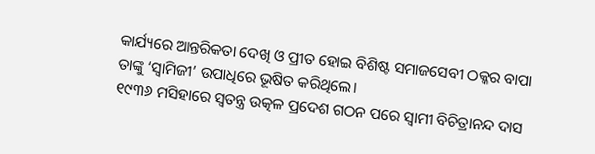କାର୍ଯ୍ୟରେ ଆନ୍ତରିକତା ଦେଖି ଓ ପ୍ରୀତ ହୋଇ ବିଶିଷ୍ଟ ସମାଜସେବୀ ଠକ୍କର ବାପା ତାଙ୍କୁ ‘ସ୍ଵାମିଜୀ’ ଉପାଧିରେ ଭୂଷିତ କରିଥିଲେ।
୧୯୩୬ ମସିହାରେ ସ୍ଵତନ୍ତ୍ର ଉତ୍କଳ ପ୍ରଦେଶ ଗଠନ ପରେ ସ୍ବାମୀ ବିଚିତ୍ରାନନ୍ଦ ଦାସ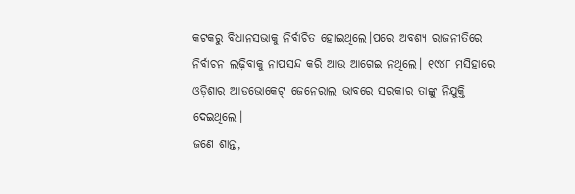କଟକରୁ ବିଧାନସଭାକୁ ନିର୍ବାଚିତ ହୋଇଥିଲେ।ପରେ ଅବଶ୍ୟ ରାଜନୀତିରେ ନିର୍ବାଚନ ଲଢ଼ିବାକୁ ନାପସନ୍ଦ କରି ଆଉ ଆଗେଇ ନଥିଲେ। ୧୯୪୮ ମସିହାରେ ଓଡ଼ିଶାର ଆଡଭୋକେଟ୍ ଜେନେରାଲ ଭାବରେ ସରକାର ତାଙ୍କୁ ନିଯୁକ୍ତି ଦେଇଥିଲେ।
ଜଣେ ଶାନ୍ତ,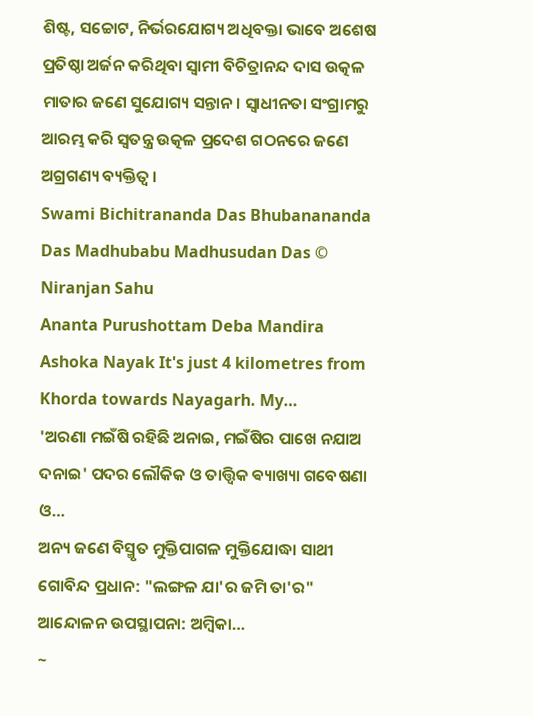ଶିଷ୍ଟ, ସଚ୍ଚୋଟ, ନିର୍ଭରଯୋଗ୍ୟ ଅଧିବକ୍ତା ଭାବେ ଅଶେଷ ପ୍ରତିଷ୍ଠା ଅର୍ଜନ କରିଥିବା ସ୍ଵାମୀ ବିଚିତ୍ରାନନ୍ଦ ଦାସ ଉତ୍କଳ ମାତାର ଜଣେ ସୁଯୋଗ୍ୟ ସନ୍ତାନ। ସ୍ଵାଧୀନତା ସଂଗ୍ରାମରୁ ଆରମ୍ଭ କରି ସ୍ଵତନ୍ତ୍ର ଉତ୍କଳ ପ୍ରଦେଶ ଗଠନରେ ଜଣେ ଅଗ୍ରଗଣ୍ୟ ବ୍ୟକ୍ତିତ୍ଵ ।
Swami Bichitrananda Das Bhubanananda Das Madhubabu Madhusudan Das © Niranjan Sahu
Ananta Purushottam Deba Mandira Ashoka Nayak It's just 4 kilometres from Khorda towards Nayagarh. My…
'ଅରଣା ମଇଁଷି ରହିଛି ଅନାଇ, ମଇଁଷିର ପାଖେ ନଯାଅ ଦନାଇ' ପଦର ଲୌକିକ ଓ ତାତ୍ତ୍ଵିକ ଵ୍ୟାଖ୍ୟା ଗବେଷଣା ଓ…
ଅନ୍ୟ ଜଣେ ବିସ୍ମୃତ ମୁକ୍ତିପାଗଳ ମୁକ୍ତିଯୋଦ୍ଧା ସାଥୀ ଗୋବିନ୍ଦ ପ୍ରଧାନ: "ଲଙ୍ଗଳ ଯା'ର ଜମି ତା'ର" ଆନ୍ଦୋଳନ ଉପସ୍ଥାପନା: ଅମ୍ବିକା…
~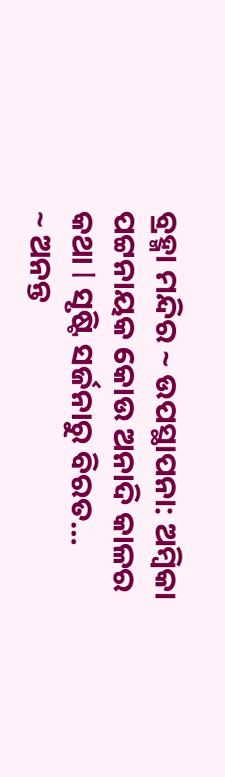ବ୍ରହ୍ମା ମନ୍ଦିର ~ ଉପସ୍ଥାପନା: ଅମ୍ବିକା ପଟ୍ଟନାୟକ କୋଉ ଅନାଦି କାଳର କଥା l ସୃଷ୍ଟି ସର୍ଜନାରୁ ବିରତ…
~ ଅନନ୍ତ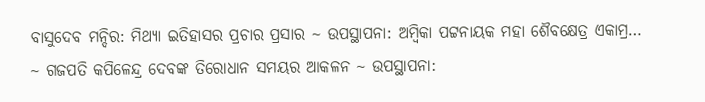ବାସୁଦେବ ମନ୍ଦିର: ମିଥ୍ୟା ଇତିହାସର ପ୍ରଚାର ପ୍ରସାର ~ ଉପସ୍ଥାପନା: ଅମ୍ବିକା ପଟ୍ଟନାୟକ ମହା ଶୈବକ୍ଷେତ୍ର ଏକାମ୍ର…
~ ଗଜପତି କପିଳେନ୍ଦ୍ର ଦେବଙ୍କ ତିରୋଧାନ ସମୟର ଆକଳନ ~ ଉପସ୍ଥାପନା: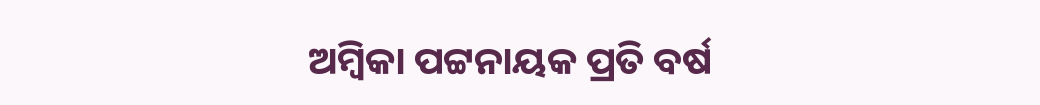ଅମ୍ବିକା ପଟ୍ଟନାୟକ ପ୍ରତି ବର୍ଷ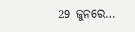29 ଜୁନରେ…